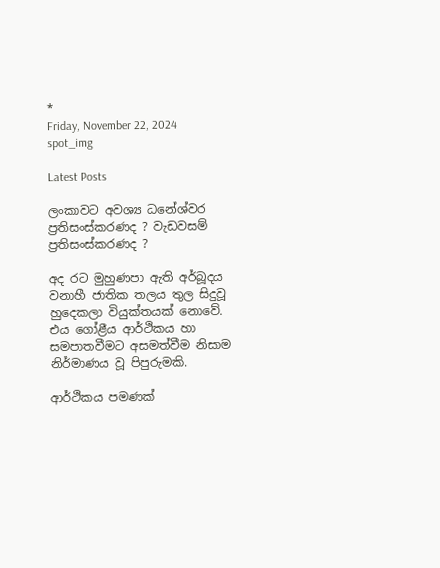*
Friday, November 22, 2024
spot_img

Latest Posts

ලංකාවට අවශ්‍ය ධනේශ්වර ප්‍රතිසංස්කරණද ? වැඩවසම් ප්‍රතිසංස්කරණද ?

අද රට මුහුණපා ඇති අර්බූදය වනාහී ජාතික තලය තුල සිදුවූ හුදෙකලා වියුක්තයක් නොවේ. එය ගෝළීය ආර්ථිකය හා සමපාතවීමට අසමත්වීම නිසාම නිර්මාණය වූ පිපුරුමකි.

ආර්ථිකය පමණක්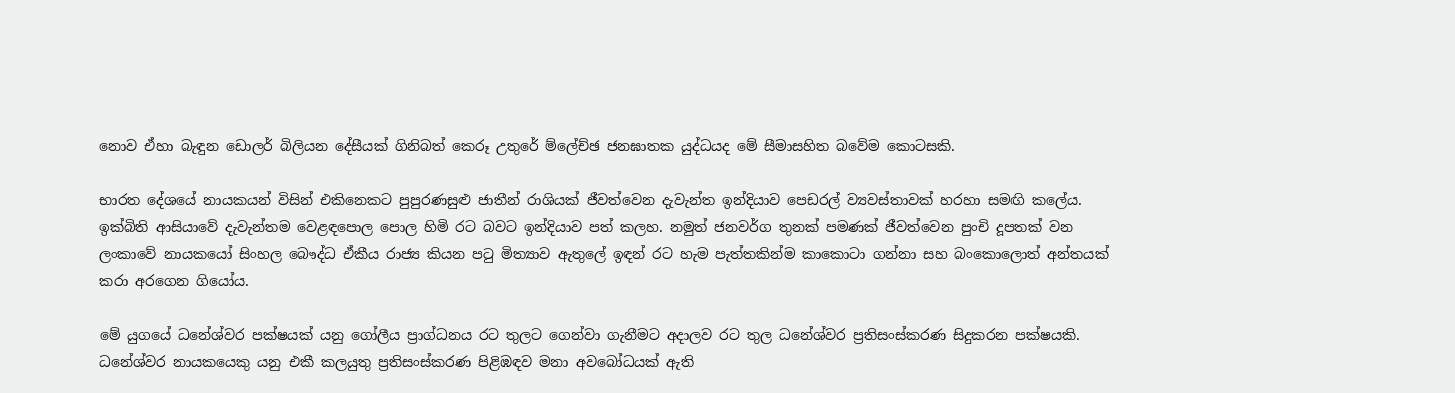නොව ඒහා බැඳුන ඩොලර් බිලියන දේසීයක් ගිනිබත් කෙරූ උතුරේ ම්ලේච්ඡ ජනඝාතක යුද්ධයද මේ සීමාසහිත බවේම කොටසකි.

භාරත දේශයේ නායකයන් විසින් එකිනෙකට පුපුරණසුළු ජාතීන් රාශියක් ජීවත්වෙන දැවැන්ත ඉන්දියාව පෙඩරල් ව්‍යවස්තාවක් හරහා සමඟි කලේය. ඉක්බිති ආසියාවේ දැවැන්තම වෙළඳපොල පොල හිමි රට බවට ඉන්දියාව පත් කලහ. නමුත් ජනවර්ග තුනක් පමණක් ජීවත්වෙන පුංචි දූපතක් වන ලංකාවේ නායකයෝ සිංහල බෞද්ධ ඒකීය රාජ්‍ය කියන පටු මිත්‍යාව ඇතුලේ ඉඳන් රට හැම පැත්තකින්ම කාකොටා ගන්නා සහ බංකොලොත් අන්තයක් කරා අරගෙන ගියෝය.

මේ යුගයේ ධනේශ්වර පක්ෂයක් යනු ගෝලීය ප්‍රාග්ධනය රට තුලට ගෙන්වා ගැනීමට අදාලව රට තුල ධනේශ්වර ප්‍රතිසංස්කරණ සිදුකරන පක්ෂයකි. ධනේශ්වර නායකයෙකු යනු එකී කලයුතු ප්‍රතිසංස්කරණ පිළිඹඳව මනා අවබෝධයක් ඇති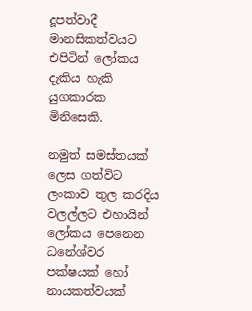දූපත්වාදී මානසිකත්වයට එපිටින් ලෝකය දැකිය හැකි යුගකාරක මිනිසෙකි.

නමුත් සමස්තයක් ලෙස ගත්විට ලංකාව තුල කරදිය වලල්ලට එහායින් ලෝකය පෙනෙන ධනේශ්වර පක්ෂයක් හෝ නායකත්වයක්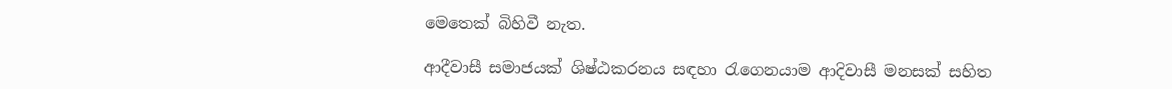මෙතෙක් බිහිවී නැත.

ආදීවාසී සමාජයක් ශිෂ්ඨකරනය සඳහා රැගෙනයාම ආදිවාසී මනසක් සහිත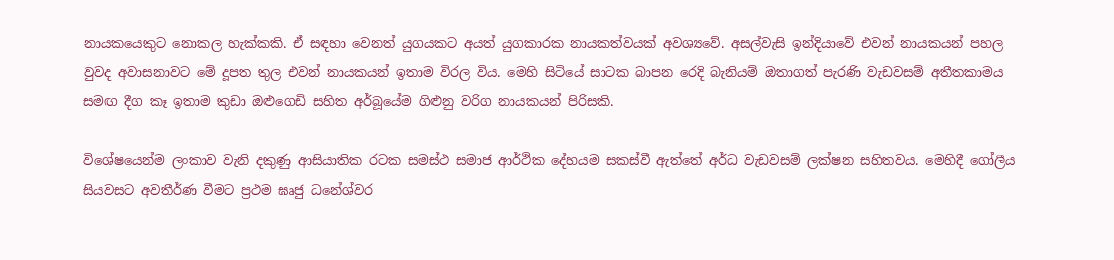නායකයෙකුට නොකල හැක්කකි. ඒ සඳහා වෙනත් යුගයකට අයත් යුගකාරක නායකත්වයක් අවශ්‍යවේ. අසල්වැසි ඉන්දියාවේ එවන් නායකයන් පහල වුවද අවාසනාවට මේ දූපත තුල එවන් නායකයන් ඉතාම විරල විය. මෙහි සිටියේ සාටක බාපන රෙදි බැනියම් ඔතාගත් පැරණි වැඩවසම් අතීතකාමය සමඟ දීග කෑ ඉතාම කුඩා ඔළුගෙඩි සහිත අර්බූයේම ගිළුනු වරිග නායකයන් පිරිසකි.

විශේෂයෙන්ම ලංකාව වැනි දකුණු ආසියාතික රටක සමස්ථ සමාජ ආර්ථික දේහයම සකස්වී ඇත්තේ අර්ධ වැඩවසම් ලක්ෂන සහිතවය. මෙහිදී ගෝලීය සියවසට අවතීර්ණ වීමට ප්‍රථම ඝෘජු ධනේශ්වර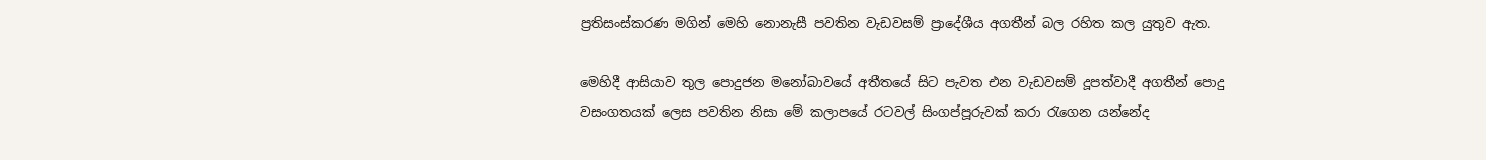ප්‍රතිසංස්කරණ මගින් මෙහි නොනැසී පවතින වැඩවසම් ප්‍රාදේශීය අගතීන් බල රහිත කල යුතුව ඇත.

මෙහිදී ආසියාව තුල පොදුජන මනෝබාවයේ අතීතයේ සිට පැවත එන වැඩවසම් දූපත්වාදී අගතීන් පොදු වසංගතයක් ලෙස පවතින නිසා මේ කලාපයේ රටවල් සිංගප්පූරුවක් කරා රැගෙන යන්නේද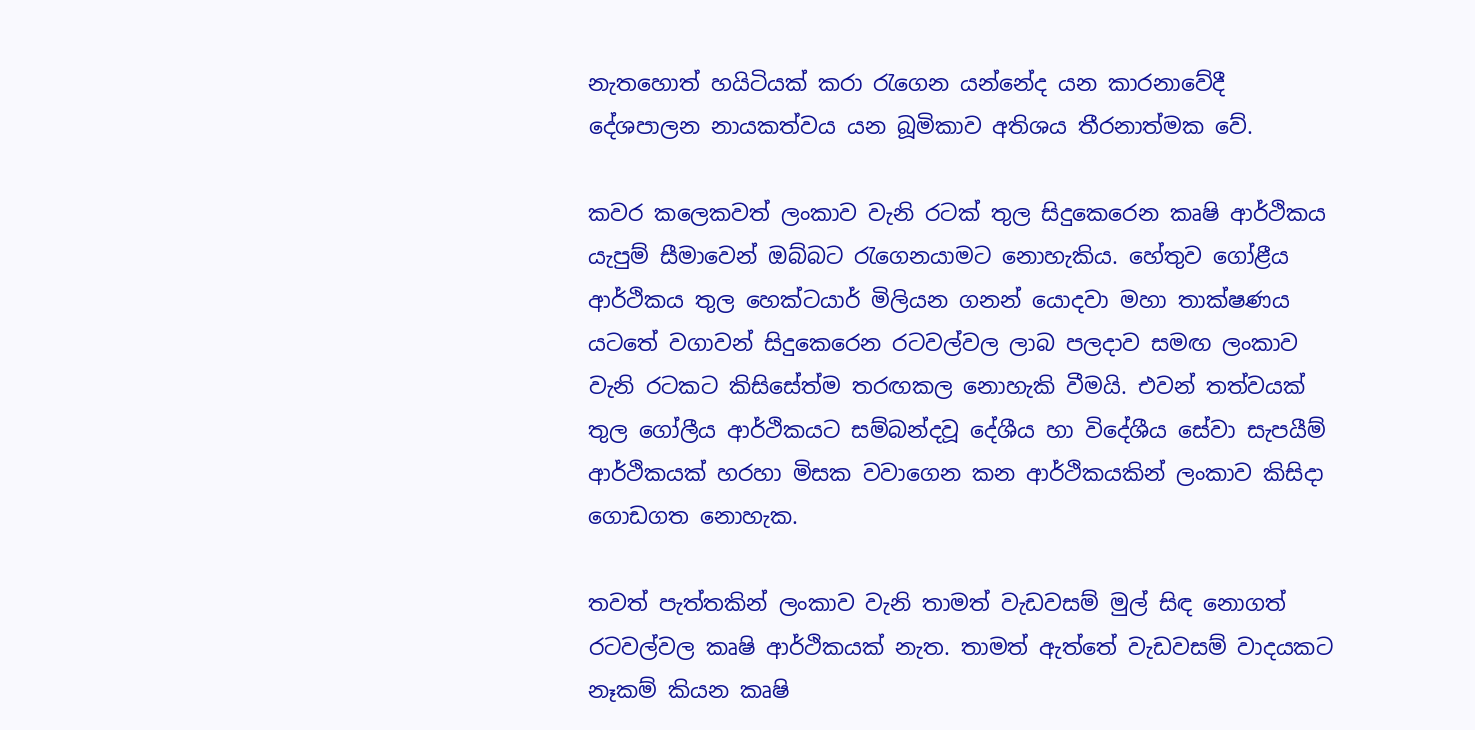නැතහොත් හයිටියක් කරා රැගෙන යන්නේද යන කාරනාවේදී දේශපාලන නායකත්වය යන බූමිකාව අතිශය තීරනාත්මක වේ.

කවර කලෙකවත් ලංකාව වැනි රටක් තුල සිදුකෙරෙන කෘෂි ආර්ථිකය යැපුම් සීමාවෙන් ඔබ්බට රැගෙනයාමට නොහැකිය. හේතුව ගෝළීය ආ‍ර්ථිකය තුල හෙක්ටයාර් මිලියන ගනන් යොදවා මහා තාක්ෂණය යටතේ වගාවන් සිදුකෙරෙන රටවල්වල ලාබ පලදාව සමඟ ලංකාව වැනි රටකට කිසිසේත්ම තරඟකල නොහැකි වීමයි. එවන් තත්වයක් තුල ගෝලීය ආර්ථිකයට සම්බන්දවූ දේශීය හා විදේශීය සේවා සැපයීම් ආර්ථිකයක් හරහා මිසක වවාගෙන කන ආර්ථිකයකින් ලංකාව කිසිදා ගොඩගත නොහැක.

තවත් පැත්තකින් ලංකාව වැනි තාමත් වැඩවසම් මුල් සිඳ නොගත් රටවල්වල කෘෂි ආර්ථිකයක් නැත. තාමත් ඇත්තේ වැඩවසම් වාදයකට නෑකම් කියන කෘෂි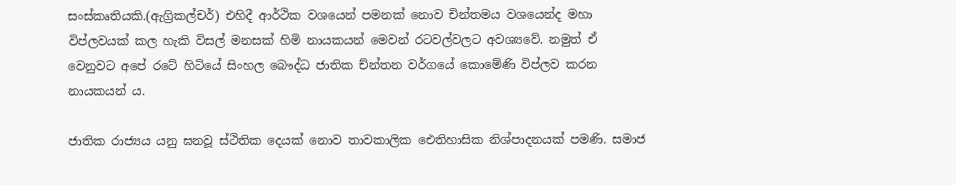සංස්කෘතියකි.(ඇග්‍රිකල්චර්) එහිදී ආර්ථික වශයෙන් පමනක් නොව චින්තමය වශයෙන්ද මහා විප්ලවයක් කල හැකි විසල් මනසක් හිමි නායකයන් මෙවන් රටවල්වලට අවශ්‍යවේ. නමුත් ඒ වෙනුවට අපේ රටේ හිටියේ සිංහල බෞද්ධ ජාතික ච්න්තන වර්ගයේ කොමේණි විප්ලව කරන නායකයන් ය.

ජාතික රාජ්‍යය යනු ඝනවූ ස්ථිතික දෙයක් නොව තාවකාලික ඓතිහාසික නිශ්පාදනයක් පමණි. සමාජ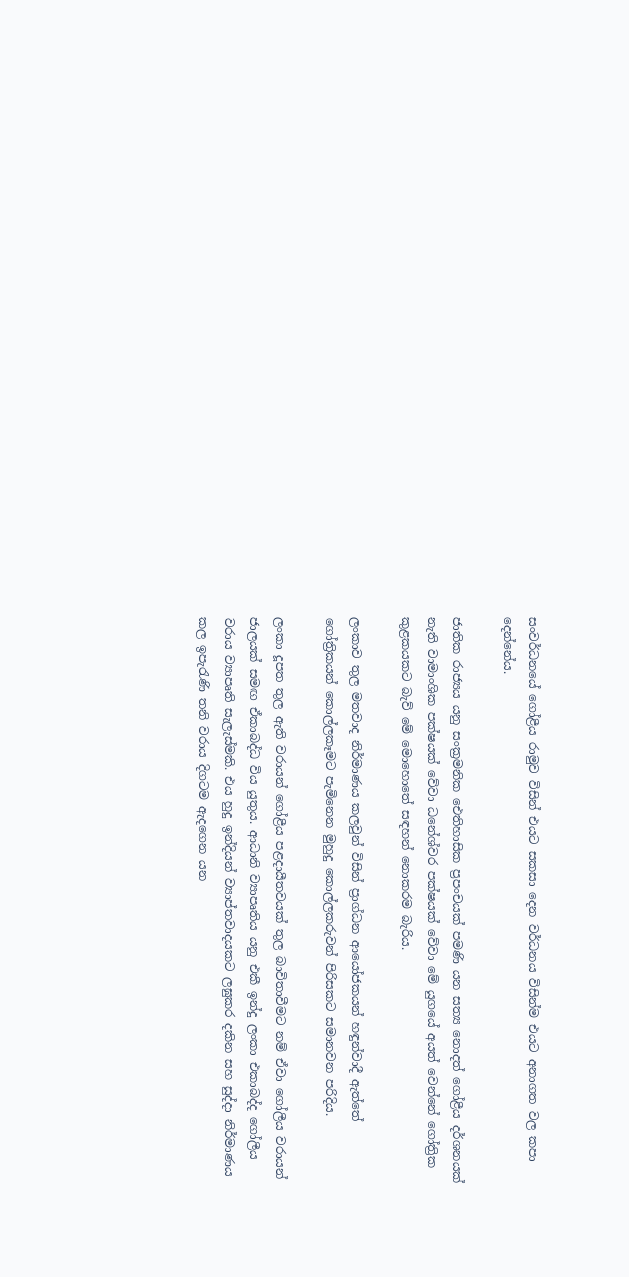සංවර්ධනයේ ගෝළීය රාමුව විසින් එයට සකසා දෙන වර්ධනය විසින්ම එයට අනාගත වල කපා දෙන්නේය.

ජාතික රාජ්‍යය යනු සංක්‍රමනික ඓතිහාසික ප්‍රපංචයක් පමණි යන සත්‍ය නොදත් ගෝළීය දර්ශනයක් නැති වාමාංශික පක්ෂයක් වේවා ධනේශ්වර පක්ෂයක් වේවා මේ යුගයේ අයත් වෙන්නේ ගෝත්‍රික කුළකයකට බැව් මේ මොහොතේ සඳහන් නොකරම බැරිය.

ලංකාව තුල මතවාද නිර්මාණය කලවුන් විසින් ප්‍රාග්ධන ආයෝජකයන් හඳුන්වාදී ඇත්තේ ගෝත්‍රිකයන් කොල්ලකෑමට පැමිනෙන මුහුදු කොල්ලකරුවන් පිරිසකට සමානවන පරිදිය.

ලංකා දූපත තුල ඇති වරායන් ගෝළීය පළදායීතවයක් තුල බාවිතාවීමට නම් ඒවා ගෝලීය වරායන් ජාලයක් සමඟ ඒකාබද්ධ විය යුතුය. ආධානි ව්‍යාපෘතිය යනු එකී ඉන්දු ලංකා එකාබද්ද ගෝලීය වරාය ව්‍යාපෘති සැලැස්මකි. එය හුදු ඉන්දියන් ව්‍යාප්තවාදයකට ලඝුකර දකින සහ සුද්දා නිර්මාණය කල ඉපැරැණි තනි වරාය දිගටම ඇදගෙන යන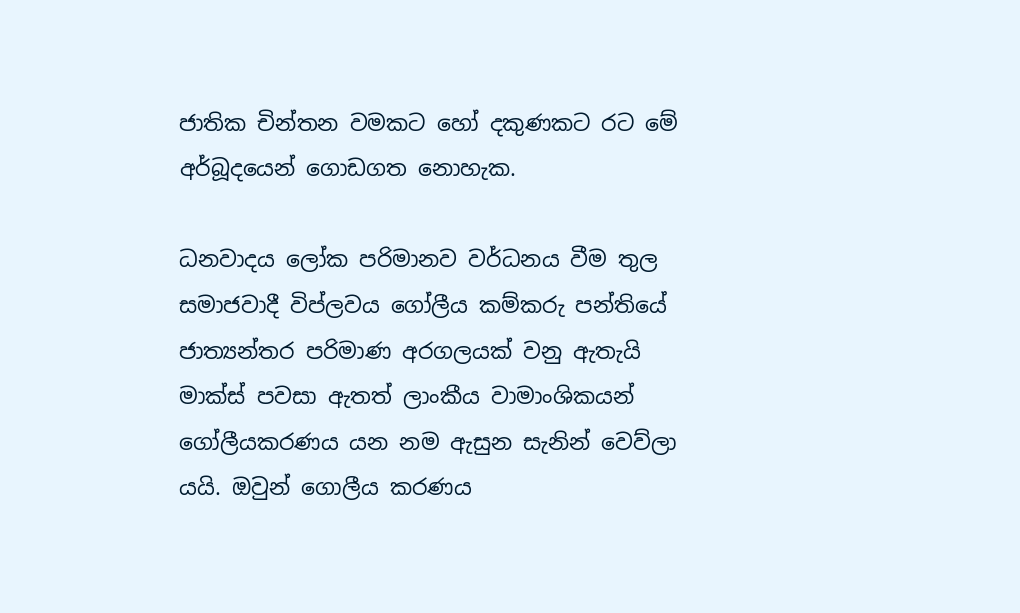ජාතික චින්තන වමකට හෝ දකුණකට රට මේ අර්බූදයෙන් ගොඩගත නොහැක.

ධනවාදය ලෝක පරිමානව වර්ධනය වීම තුල සමාජවාදී විප්ලවය ගෝලීය කම්කරු පන්තියේ ජාත්‍යන්තර පරිමාණ අරගලයක් වනු ඇතැයි මාක්ස් පවසා ඇතත් ලාංකීය වාමාංශිකයන් ගෝලීයකරණය යන නම ඇසුන සැනින් වෙව්ලා යයි. ඔවුන් ගොලීය කරණය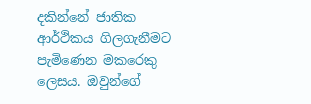දකින්නේ ජාතික ආර්ථිකය ගිලගැනීමට පැමිණෙන මකරෙකු ලෙසය. ඔවුන්ගේ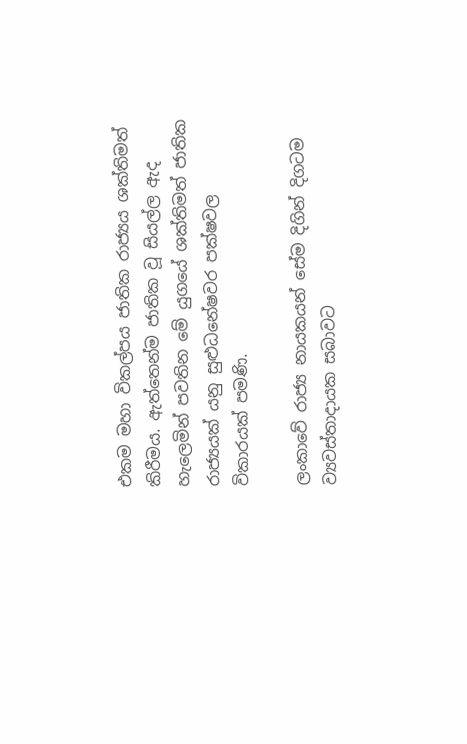එකම මහා විකල්පය ජාතික රාජ්‍යය ශක්තිමත් කිරීමය. ඇත්තෙන්ම ජාතික වූ සියල්ල ඇද හැලෙමින් පවතින මේ යුගයේ ශක්තිමත් ජාතික රාජ්‍යයක් යනු සුළුධනේෂවර පක්ෂවල විකාරයක් පමණි.

ලංකාවේ රාජ්‍ය නායකයන් සේම දිගින් දිගටම ව්‍යවස්තාදායක සබාවට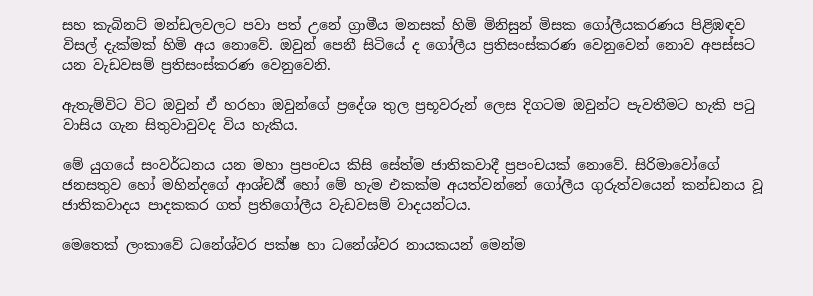සහ කැබිනට් මන්ඩලවලට පවා පත් උනේ ග්‍රාමීය මනසක් හිමි මිනිසුන් මිසක ගෝලීයකරණය පිළිඹඳව විසල් දැක්මක් හිමි අය නොවේ. ඔවුන් පෙනී සිටියේ ද ගෝලීය ප්‍රතිසංස්කරණ වෙනුවෙන් නොව අපස්සට යන වැඩවසම් ප්‍රතිසංස්කරණ වෙනුවෙනි.

ඇතැම්විට විට ඔවුන් ඒ හරහා ඔවුන්ගේ ප්‍රදේශ තුල ප්‍රභූවරුන් ලෙස දිගටම ඔවුන්ට පැවතීමට හැකි පටු වාසිය ගැන සිතුවාවුවද විය හැකිය.

මේ යුගයේ සංවර්ධනය යන මහා ප්‍රපංචය කිසි සේත්ම ජාතිකවාදී ප්‍රපංචයක් නොවේ. සිරිමාවෝගේ ජනසතුව හෝ මහින්දගේ ආශ්චර්‍ය් හෝ මේ හැම එකක්ම අයත්වන්නේ ගෝලීය ගුරුත්වයෙන් කන්ඩනය වූ ජාතිකවාදය පාදකකර ගත් ප්‍රතිගෝලීය වැඩවසම් වාදයන්ටය.

මෙතෙක් ලංකාවේ ධනේශ්වර පක්ෂ හා ධනේශ්වර නායකයන් මෙන්ම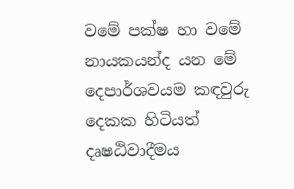වමේ පක්ෂ හා වමේ නායකයන්ද යන මේ දෙපාර්ශවයම කඳවුරු දෙකක හිටියත් දෘෂඨිවාදීමය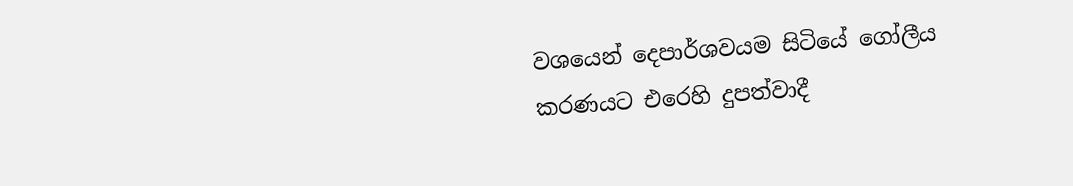වශයෙන් දෙපාර්ශවයම සිටියේ ගෝලීය කරණයට එරෙහි දුපත්වාදී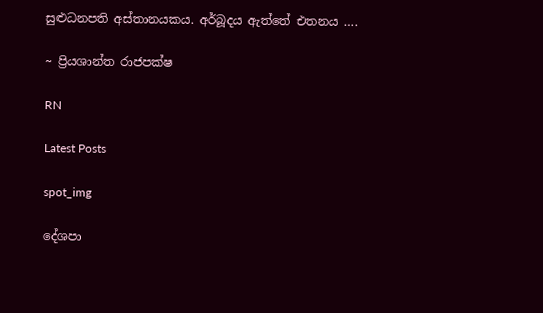සුළුධනපති අස්තානයකය. අර්බූදය ඇත්තේ එතනය ….

~ ප්‍රියශාන්ත රාජපක්ෂ

RN

Latest Posts

spot_img

දේශපා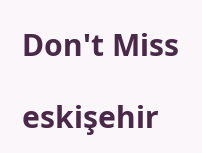Don't Miss

eskişehir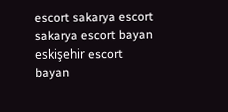escort sakarya escort sakarya escort bayan eskişehir escort bayan